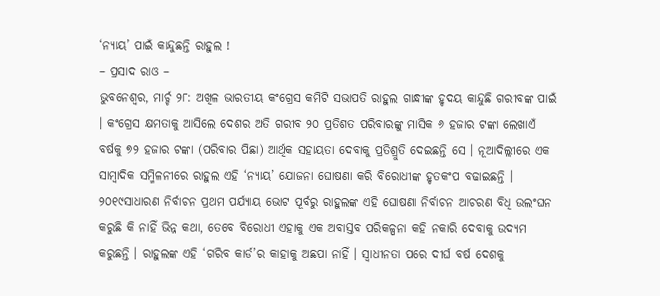‘ନ୍ୟାୟ’ ପାଇଁ କାନ୍ଦୁଛନ୍ତି ରାହୁଲ !
– ପ୍ରସାଦ ରାଓ –
ଭୁବନେଶ୍ୱର, ମାର୍ଚ୍ଚ ୨୮: ଅଖିଳ ଭାରତୀୟ କଂଗ୍ରେସ କମିଟି ସଭାପତି ରାହୁଲ ଗାନ୍ଧୀଙ୍କ ହୃଦୟ କାନ୍ଦୁଛି ଗରୀବଙ୍କ ପାଇଁ । କଂଗ୍ରେସ କ୍ଷମତାକୁ ଆସିଲେ ଦେଶର ଅତି ଗରୀବ ୨୦ ପ୍ରତିଶତ ପରିବାରଙ୍କୁ ମାସିକ ୬ ହଜାର ଟଙ୍କା ଲେଖାଏଁ ବର୍ଷକୁ ୭୨ ହଜାର ଟଙ୍କା (ପରିବାର ପିଛା) ଆର୍ଥିକ ସହାୟତା ଦେବାକୁ ପ୍ରତିଶ୍ରୁତି ଦେଇଛନ୍ତି ସେ । ନୂଆଦିଲ୍ଲୀରେ ଏକ ସାମ୍ବାଦିକ ସମ୍ମିଳନୀରେ ରାହୁଲ ଏହି ‘ନ୍ୟାୟ’ ଯୋଜନା ଘୋଷଣା କରି ବିରୋଧୀଙ୍କ ହୃତକଂପ ବଢାଇଛନ୍ତି । ୨୦୧୯ସାଧାରଣ ନିର୍ବାଚନ ପ୍ରଥମ ପର୍ଯ୍ୟାୟ ଭୋଟ ପୂର୍ବରୁ ରାହୁଲଙ୍କ ଏହି ଘୋଷଣା ନିର୍ବାଚନ ଆଚରଣ ବିଧି ଉଲଂଘନ କରୁଛି କି ନାହିଁ ଭିନ୍ନ କଥା, ତେବେ ବିରୋଧୀ ଏହାକୁ ଏକ ଅବାସ୍ତବ ପରିକଳ୍ପନା କହି ନକାରି ଦେବାକୁ ଉଦ୍ୟମ କରୁଛନ୍ତି । ରାହୁଲଙ୍କ ଏହି ‘ଗରିବ କାର୍ଡ’ର କାହାକୁ ଅଛପା ନାହିଁ । ସ୍ୱାଧୀନତା ପରେ ଦୀର୍ଘ ବର୍ଷ ଦେଶକୁ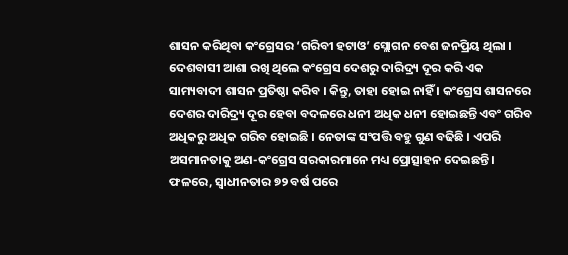ଶାସନ କରିଥିବା କଂଗ୍ରେସର ‘ଗରିବୀ ହଟାଓ’ ସ୍ଲୋଗନ ବେଶ ଜନପ୍ରିୟ ଥିଲା । ଦେଶବାସୀ ଆଶା ରଖି ଥିଲେ କଂଗ୍ରେସ ଦେଶରୁ ଦାରିଦ୍ର୍ୟ ଦୂର କରି ଏକ ସାମ୍ୟବାଦୀ ଶାସନ ପ୍ରତିଷ୍ଠା କରିବ । କିନ୍ତୁ, ତାହା ହୋଇ ନାହିଁ । କଂଗ୍ରେସ ଶାସନରେ ଦେଶର ଦାରିଦ୍ର୍ୟ ଦୂର ହେବା ବଦଳରେ ଧନୀ ଅଧିକ ଧନୀ ହୋଇଛନ୍ତି ଏବଂ ଗରିବ ଅଧିକରୁ ଅଧିକ ଗରିବ ହୋଇଛି । ନେତାଙ୍କ ସଂପତ୍ତି ବହୁ ଗୁଣ ବଢିଛି । ଏପରି ଅସମାନତାକୁ ଅଣ-କଂଗ୍ରେସ ସରକାରମାନେ ମଧ୍ୟ ପ୍ରୋତ୍ସାହନ ଦେଇଛନ୍ତି । ଫଳରେ, ସ୍ୱାଧୀନତାର ୭୨ ବର୍ଷ ପରେ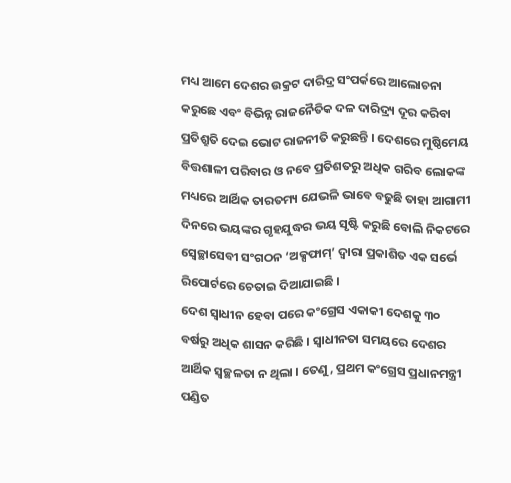ମଧ୍ୟ ଆମେ ଦେଶର ଉକ୍ରଟ ଦାରିଦ୍ର ସଂପର୍କରେ ଆଲୋଚନା କରୁଛେ ଏବଂ ବିଭିନ୍ନ ରାଜନୈତିକ ଦଳ ଦାରିଦ୍ର୍ୟ ଦୂର କରିବା ପ୍ରତିଶ୍ରୁତି ଦେଇ ଭୋଟ ରାଜନୀତି କରୁଛନ୍ତି । ଦେଶରେ ମୁଷ୍ଠିମେୟ ବିତ୍ତଶାଳୀ ପରିବାର ଓ ନବେ ପ୍ରତିଶତରୁ ଅଧିକ ଗରିବ ଲୋକଙ୍କ ମଧ୍ୟରେ ଆର୍ଥିକ ତାରତମ୍ୟ ଯେଭଳି ଭାବେ ବଢୁଛି ତାହା ଆଗାମୀ ଦିନରେ ଭୟଙ୍କର ଗୃହଯୁଦ୍ଧର ଭୟ ସୃଷ୍ଟି କରୁଛି ବୋଲି ନିକଟରେ ସ୍ୱେଚ୍ଛାସେବୀ ସଂଗଠନ ‘ଅକ୍ସଫାମ୍’ ଦ୍ୱାରା ପ୍ରକାଶିତ ଏକ ସର୍ଭେ ରିପୋର୍ଟରେ ଚେତାଇ ଦିଆଯାଇଛି ।
ଦେଶ ସ୍ୱାଧୀନ ହେବା ପରେ କଂଗ୍ରେସ ଏକାକୀ ଦେଶକୁ ୩୦ ବର୍ଷରୁ ଅଧିକ ଶାସନ କରିଛି । ସ୍ୱାଧୀନତା ସମୟରେ ଦେଶର ଆର୍ଥିକ ସ୍ୱଚ୍ଛଳତା ନ ଥିଲା । ତେଣୁ, ପ୍ରଥମ କଂଗ୍ରେସ ପ୍ରଧାନମନ୍ତ୍ରୀ ପଣ୍ଡିତ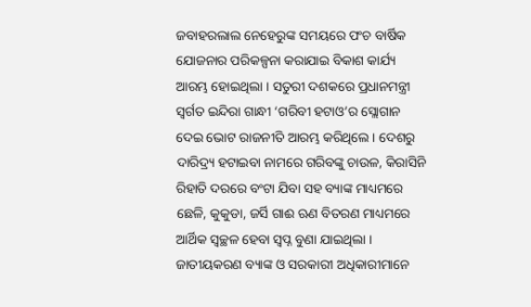ଜବାହରଲାଲ ନେହେରୁଙ୍କ ସମୟରେ ପଂଚ ବାର୍ଷିକ ଯୋଜନାର ପରିକଳ୍ପନା କରାଯାଇ ବିକାଶ କାର୍ଯ୍ୟ ଆରମ୍ଭ ହୋଇଥିଲା । ସତୁରୀ ଦଶକରେ ପ୍ରଧାନମନ୍ତ୍ରୀ ସ୍ୱର୍ଗତ ଇନ୍ଦିରା ଗାନ୍ଧୀ ‘ଗରିବୀ ହଟାଓ’ର ସ୍ଲୋଗାନ ଦେଇ ଭୋଟ ରାଜନୀତି ଆରମ୍ଭ କରିଥିଲେ । ଦେଶରୁ ଦାରିଦ୍ର୍ୟ ହଟାଇବା ନାମରେ ଗରିବଙ୍କୁ ଚାଉଳ, କିରାସିନି ରିହାତି ଦରରେ ବଂଟା ଯିବା ସହ ବ୍ୟାଙ୍କ ମାଧ୍ୟମରେ ଛେଳି, କୁକୁଡା, ଜର୍ସି ଗାଈ ଋଣ ବିତରଣ ମାଧ୍ୟମରେ ଆର୍ଥିକ ସ୍ୱଚ୍ଛଳ ହେବା ସ୍ୱପ୍ନ ବୁଣା ଯାଇଥିଲା । ଜାତୀୟକରଣ ବ୍ୟାଙ୍କ ଓ ସରକାରୀ ଅଧିକାରୀମାନେ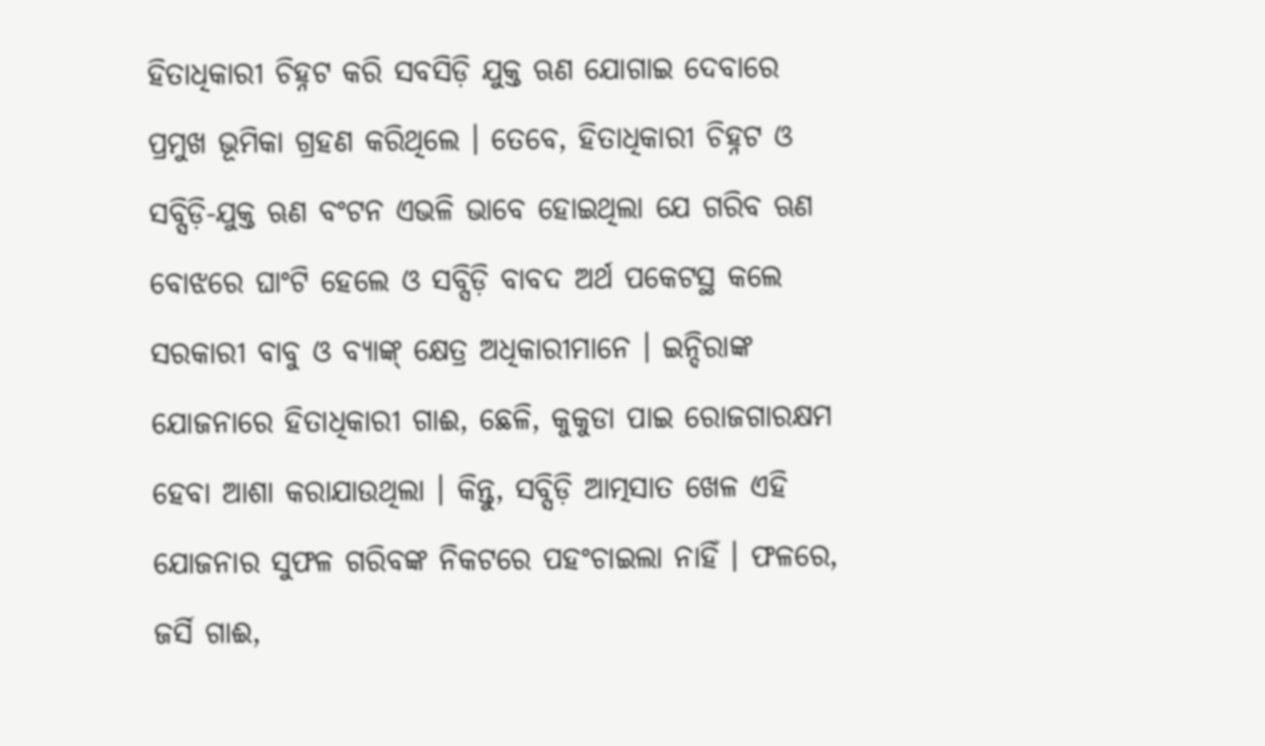ହିତାଧିକାରୀ ଚିହ୍ନଟ କରି ସବସିଡ଼ି ଯୁକ୍ତ ଋଣ ଯୋଗାଇ ଦେବାରେ ପ୍ରମୁଖ ଭୂମିକା ଗ୍ରହଣ କରିଥିଲେ । ତେବେ, ହିତାଧିକାରୀ ଚିହ୍ନଟ ଓ ସବ୍ସିଡ଼ି-ଯୁକ୍ତ ଋଣ ବଂଟନ ଏଭଳି ଭାବେ ହୋଇଥିଲା ଯେ ଗରିବ ଋଣ ବୋଝରେ ଘାଂଟି ହେଲେ ଓ ସବ୍ସିଡ଼ି ବାବଦ ଅର୍ଥ ପକେଟସ୍ଥ କଲେ ସରକାରୀ ବାବୁ ଓ ବ୍ୟାଙ୍କ୍ କ୍ଷେତ୍ର ଅଧିକାରୀମାନେ । ଇନ୍ଦିରାଙ୍କ ଯୋଜନାରେ ହିତାଧିକାରୀ ଗାଈ, ଛେଳି, କୁକୁଡା ପାଇ ରୋଜଗାରକ୍ଷମ ହେବା ଆଶା କରାଯାଉଥିଲା । କିନ୍ତୁ, ସବ୍ସିଡ଼ି ଆତ୍ମସାତ ଖେଳ ଏହି ଯୋଜନାର ସୁଫଳ ଗରିବଙ୍କ ନିକଟରେ ପହଂଚାଇଲା ନାହିଁ । ଫଳରେ, ଜର୍ସି ଗାଈ,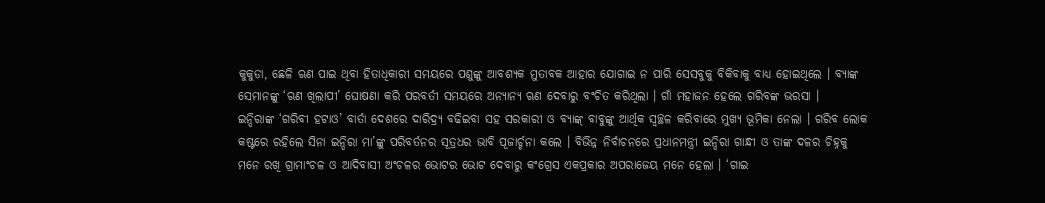କୁକୁଡା, ଛେଳି ଋଣ ପାଇ ଥିବା ହିତାଧିକାରୀ ସମୟରେ ପଶୁଙ୍କୁ ଆବଶ୍ୟକ ମୁତାବକ ଆହାର ଯୋଗାଇ ନ ପାରି ସେସବୁକୁ ବିକିବାକୁ ବାଧ୍ୟ ହୋଇଥିଲେ । ବ୍ୟାଙ୍କ ସେମାନଙ୍କୁ ‘ଋଣ ଖିଲାପୀ’ ଘୋଷଣା କରି ପରବର୍ତୀ ସମୟରେ ଅନ୍ୟାନ୍ୟ ଋଣ ଦେବାରୁ ବଂଚିତ କରିଥିଲା । ଗାଁ ମହାଜନ ହେଲେ ଗରିବଙ୍କ ଭରସା ।
ଇନ୍ଦିରାଙ୍କ ‘ଗରିବୀ ହଟାଓ’ ବାର୍ତା ଦେଶରେ ଦାରିଦ୍ର୍ୟ ବଢିଇବା ସହ ସରକାରୀ ଓ ବ୍ୟାଙ୍କ୍ ବାବୁଙ୍କୁ ଆର୍ଥିକ ସ୍ୱଚ୍ଛଳ କରିବାରେ ମୁଖ୍ୟ ଭୂମିକା ନେଲା । ଗରିବ ଲୋକ କଷ୍ଟରେ ରହିଲେ ସିନା ଇନ୍ଦିରା ମା’ଙ୍କୁ ପରିବର୍ତନର ସୂତ୍ରଧର ଭାବି ପୂଜାର୍ଚ୍ଚନା କଲେ । ବିଭିନ୍ନ ନିର୍ବାଚନରେ ପ୍ରଧାନମନ୍ତ୍ରୀ ଇନ୍ଦିରା ଗାନ୍ଧୀ ଓ ତାଙ୍କ ଦଳର ଚିହ୍ନକୁ ମନେ ରଖି ଗ୍ରାମାଂଚଳ ଓ ଆଦିବାସୀ ଅଂଚଳର ଭୋଟର ଭୋଟ ଦେବାରୁ କଂଗ୍ରେସ ଏକପ୍ରକାର ଅପରାଜେୟ ମନେ ହେଲା । ‘ଗାଇ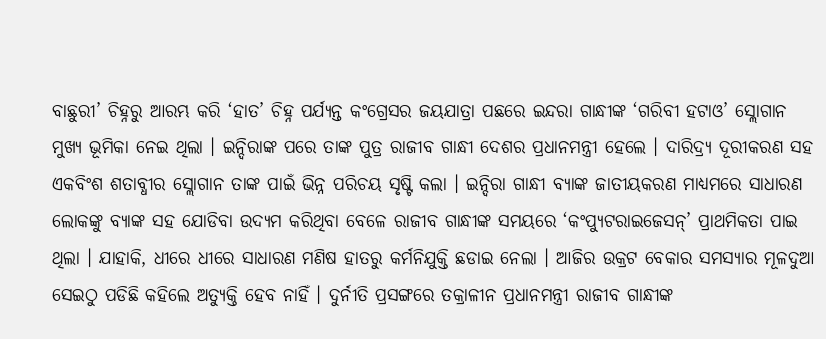ବାଛୁରୀ’ ଚିହ୍ନରୁ ଆରମ୍ଭ କରି ‘ହାତ’ ଚିହ୍ନ ପର୍ଯ୍ୟନ୍ତ କଂଗ୍ରେସର ଜୟଯାତ୍ରା ପଛରେ ଇନ୍ଦରା ଗାନ୍ଧୀଙ୍କ ‘ଗରିବୀ ହଟାଓ’ ସ୍ଲୋଗାନ ମୁଖ୍ୟ ଭୂମିକା ନେଇ ଥିଲା । ଇନ୍ଦିରାଙ୍କ ପରେ ତାଙ୍କ ପୁତ୍ର ରାଜୀବ ଗାନ୍ଧୀ ଦେଶର ପ୍ରଧାନମନ୍ତ୍ରୀ ହେଲେ । ଦାରିଦ୍ର୍ୟ ଦୂରୀକରଣ ସହ ଏକବିଂଶ ଶତାବ୍ଧୀର ସ୍ଲୋଗାନ ତାଙ୍କ ପାଇଁ ଭିନ୍ନ ପରିଚୟ ସୃଷ୍ଟି କଲା । ଇନ୍ଦିରା ଗାନ୍ଧୀ ବ୍ୟାଙ୍କ ଜାତୀୟକରଣ ମାଧ୍ୟମରେ ସାଧାରଣ ଲୋକଙ୍କୁ ବ୍ୟାଙ୍କ ସହ ଯୋଡିବା ଉଦ୍ୟମ କରିଥିବା ବେଳେ ରାଜୀବ ଗାନ୍ଧୀଙ୍କ ସମୟରେ ‘କଂପ୍ୟୁଟରାଇଜେସନ୍’ ପ୍ରାଥମିକତା ପାଇ ଥିଲା । ଯାହାକି, ଧୀରେ ଧୀରେ ସାଧାରଣ ମଣିଷ ହାତରୁ କର୍ମନିଯୁକ୍ତି ଛଡାଇ ନେଲା । ଆଜିର ଉକ୍ରଟ ବେକାର ସମସ୍ୟାର ମୂଳଦୁଆ ସେଇଠୁ ପଡିଛି କହିଲେ ଅତ୍ୟୁକ୍ତି ହେବ ନାହିଁ । ଦୁର୍ନୀତି ପ୍ରସଙ୍ଗରେ ତକ୍ରାଳୀନ ପ୍ରଧାନମନ୍ତ୍ରୀ ରାଜୀବ ଗାନ୍ଧୀଙ୍କ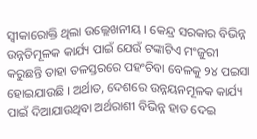ସ୍ୱୀକାରୋକ୍ତି ଥିଲା ଉଲ୍ଲେଖନୀୟ । କେନ୍ଦ୍ର ସରକାର ବିଭିନ୍ନ ଉନ୍ନତିମୂଳକ କାର୍ଯ୍ୟ ପାଇଁ ଯେଉଁ ଟଙ୍କାଟିଏ ମଂଜୁରୀ କରୁଛନ୍ତି ତାହା ତଳସ୍ତରରେ ପହଂଚିବା ବେଳକୁ ୨୪ ପଇସା ହୋଇଯାଉଛି । ଅର୍ଥାତ, ଦେଶରେ ଉନ୍ନୟନମୂଳକ କାର୍ଯ୍ୟ ପାଇଁ ଦିଆଯାଉଥିବା ଅର୍ଥରାଶୀ ବିଭିନ୍ନ ହାତ ଦେଇ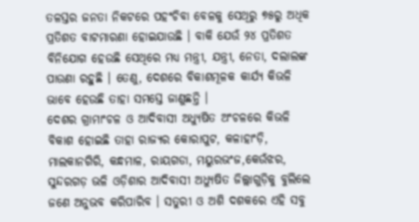ତଳସ୍ତର ଜନତା ନିକଟରେ ପହଂଚିବା ବେଳକୁ ସେଥିରୁ ୭୫ରୁ ଅଧିକ ପ୍ରତିଶତ ବାଟମାରଣା ହୋଇଯାଉଛି । ବାକି ଯେଉଁ ୨୪ ପ୍ରତିଶତ ବିନିଯୋଗ ହେଉଛି ସେଥିରେ ମଧ୍ୟ ମନ୍ତ୍ରୀ, ଯନ୍ତ୍ରୀ, ନେତା, ଦଲାଲଙ୍କ ପାଉଣା ରହୁଛି । ତେଣୁ, ଦେଶରେ ବିକାଶମୂଳକ କାର୍ଯ୍ୟ କିଭଳି ଭାବେ ହେଉଛି ତାହା ସମସ୍ତେ ଜାଣୁଛନ୍ତି ।
ଦେଶର ଗ୍ରାମାଂଚଳ ଓ ଆଦିବାସୀ ଅଧ୍ୟୁଷିତ ଅଂଚଳରେ କିଭଳି ବିକାଶ ହୋଇଛି ତାହା ରାଜ୍ୟର କୋରାପୁଟ, କଳାହାଂଡ଼ି, ମାଲକାନଗିରି, କନ୍ଧମାଳ, ରାୟଗଡା, ମୟୁରଭଂଜ,କେଉଁଝର, ସୁନ୍ଦରଗଡ଼ ଭଳି ଓଡ଼ିଶାର ଆଦିବାସୀ ଅଧ୍ୟୁଷିତ ଜିଲ୍ଲାଗୁଡ଼ିକୁ ବୁଲିଲେ ଜଣେ ଅନୁଭବ କରିପାରିବ । ସତୁରୀ ଓ ଅଶି ଦଶକରେ ଏହି ସବୁ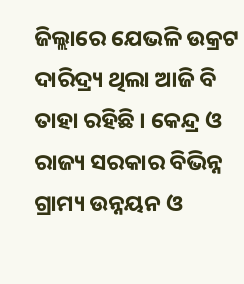ଜିଲ୍ଲାରେ ଯେଭଳି ଉକ୍ରଟ ଦାରିଦ୍ର୍ୟ ଥିଲା ଆଜି ବି ତାହା ରହିଛି । କେନ୍ଦ୍ର ଓ ରାଜ୍ୟ ସରକାର ବିଭିନ୍ନ ଗ୍ରାମ୍ୟ ଉନ୍ନୟନ ଓ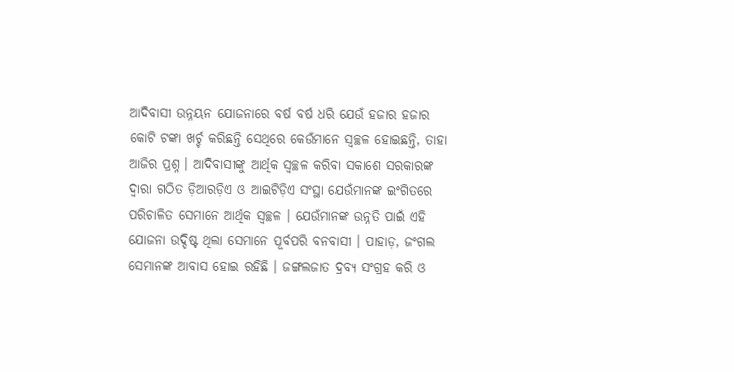ଆଦିବାସୀ ଉନ୍ନୟନ ଯୋଜନାରେ ବର୍ଷ ବର୍ଷ ଧରି ଯେଉଁ ହଜାର ହଜାର କୋଟି ଟଙ୍କା ଖର୍ଚ୍ଚ କରିଛନ୍ତି ସେଥିରେ କେଉଁମାନେ ସ୍ୱଚ୍ଛଳ ହୋଇଛନ୍ତି, ତାହା ଆଜିର ପ୍ରଶ୍ନ । ଆଦିବାସୀଙ୍କୁ ଆର୍ଥିକ ସ୍ୱଚ୍ଛଳ କରିବା ସକାଶେ ସରକାରଙ୍କ ଦ୍ୱାରା ଗଠିତ ଡ଼ିଆରଡ଼ିଏ ଓ ଆଇଟିଡ଼ିଏ ସଂସ୍ଥା ଯେଉଁମାନଙ୍କ ଇଂଗିତରେ ପରିଚାଳିତ ସେମାନେ ଆର୍ଥିକ ସ୍ୱଚ୍ଛଳ । ଯେଉଁମାନଙ୍କ ଉନ୍ନତି ପାଇଁ ଏହି ଯୋଜନା ଉଦ୍ଦିଷ୍ଟ ଥିଲା ସେମାନେ ପୂର୍ବପରି ବନବାସୀ । ପାହାଡ଼, ଜଂଗଲ ସେମାନଙ୍କ ଆବାସ ହୋଇ ରହିଛି । ଜଙ୍ଗଲଜାତ ଦ୍ରବ୍ୟ ସଂଗ୍ରହ କରି ଓ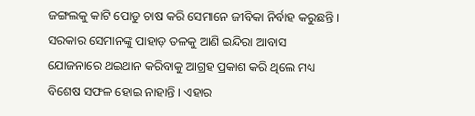ଜଙ୍ଗଲକୁ କାଟି ପୋଡୁ ଚାଷ କରି ସେମାନେ ଜୀବିକା ନିର୍ବାହ କରୁଛନ୍ତି । ସରକାର ସେମାନଙ୍କୁ ପାହାଡ଼ ତଳକୁ ଆଣି ଇନ୍ଦିରା ଆବାସ ଯୋଜନାରେ ଥଇଥାନ କରିବାକୁ ଆଗ୍ରହ ପ୍ରକାଶ କରି ଥିଲେ ମଧ୍ୟ ବିଶେଷ ସଫଳ ହୋଇ ନାହାନ୍ତି । ଏହାର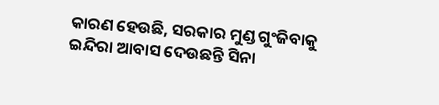କାରଣ ହେଉଛି, ସରକାର ମୁଣ୍ଡ ଗୁଂଜିବାକୁ ଇନ୍ଦିରା ଆବାସ ଦେଉଛନ୍ତି ସିନା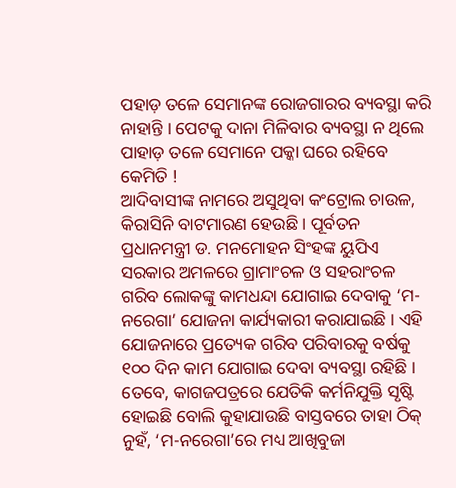ପହାଡ଼ ତଳେ ସେମାନଙ୍କ ରୋଜଗାରର ବ୍ୟବସ୍ଥା କରି ନାହାନ୍ତି । ପେଟକୁ ଦାନା ମିଳିବାର ବ୍ୟବସ୍ଥା ନ ଥିଲେ ପାହାଡ଼ ତଳେ ସେମାନେ ପକ୍କା ଘରେ ରହିବେ କେମିତି !
ଆଦିବାସୀଙ୍କ ନାମରେ ଅସୁଥିବା କଂଟ୍ରୋଲ ଚାଉଳ, କିରାସିନି ବାଟମାରଣ ହେଉଛି । ପୂର୍ବତନ ପ୍ରଧାନମନ୍ତ୍ରୀ ଡ. ମନମୋହନ ସିଂହଙ୍କ ୟୁପିଏ ସରକାର ଅମଳରେ ଗ୍ରାମାଂଚଳ ଓ ସହରାଂଚଳ ଗରିବ ଲୋକଙ୍କୁ କାମଧନ୍ଦା ଯୋଗାଇ ଦେବାକୁ ‘ମ-ନରେଗା’ ଯୋଜନା କାର୍ଯ୍ୟକାରୀ କରାଯାଇଛି । ଏହି ଯୋଜନାରେ ପ୍ରତ୍ୟେକ ଗରିବ ପରିବାରକୁ ବର୍ଷକୁ ୧୦୦ ଦିନ କାମ ଯୋଗାଇ ଦେବା ବ୍ୟବସ୍ଥା ରହିଛି । ତେବେ, କାଗଜପତ୍ରରେ ଯେତିକି କର୍ମନିଯୁକ୍ତି ସୃଷ୍ଟି ହୋଇଛି ବୋଲି କୁହାଯାଉଛି ବାସ୍ତବରେ ତାହା ଠିକ୍ ନୁହଁ, ‘ମ-ନରେଗା’ରେ ମଧ୍ୟ ଆଖିବୁଜା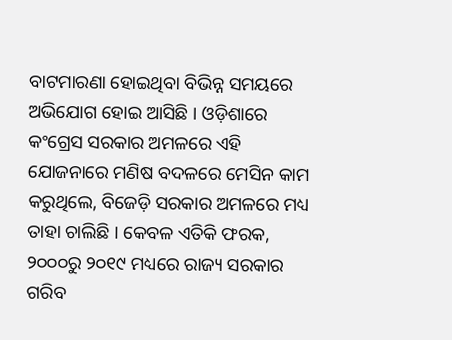ବାଟମାରଣା ହୋଇଥିବା ବିଭିନ୍ନ ସମୟରେ ଅଭିଯୋଗ ହୋଇ ଆସିଛି । ଓଡ଼ିଶାରେ କଂଗ୍ରେସ ସରକାର ଅମଳରେ ଏହି ଯୋଜନାରେ ମଣିଷ ବଦଳରେ ମେସିନ କାମ କରୁଥିଲେ, ବିଜେଡ଼ି ସରକାର ଅମଳରେ ମଧ୍ୟ ତାହା ଚାଲିଛି । କେବଳ ଏତିକି ଫରକ, ୨୦୦୦ରୁ ୨୦୧୯ ମଧ୍ୟରେ ରାଜ୍ୟ ସରକାର ଗରିବ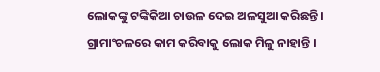ଲୋକଙ୍କୁ ଟଙ୍କିକିଆ ଚାଉଳ ଦେଇ ଅଳସୁଆ କରିଛନ୍ତି । ଗ୍ରାମାଂଚଳରେ କାମ କରିବାକୁ ଲୋକ ମିଳୁ ନାହାନ୍ତି ।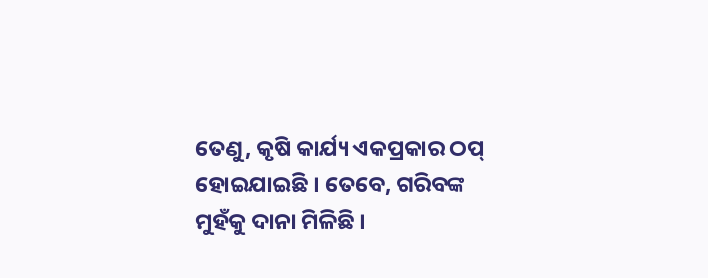ତେଣୁ, କୃଷି କାର୍ଯ୍ୟ ଏକପ୍ରକାର ଠପ୍ ହୋଇଯାଇଛି । ତେବେ, ଗରିବଙ୍କ ମୁହଁକୁ ଦାନା ମିଳିଛି ।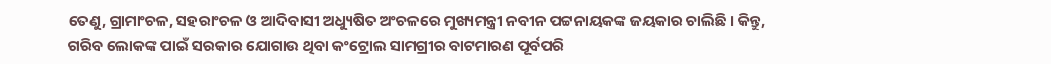ତେଣୁ, ଗ୍ରାମାଂଚଳ, ସହରାଂଚଳ ଓ ଆଦିବାସୀ ଅଧ୍ୟୁଷିତ ଅଂଚଳରେ ମୁଖ୍ୟମନ୍ତ୍ରୀ ନବୀନ ପଟ୍ଟନାୟକଙ୍କ ଜୟକାର ଚାଲିଛି । କିନ୍ତୁ, ଗରିବ ଲୋକଙ୍କ ପାଇଁ ସରକାର ଯୋଗାଉ ଥିବା କଂଟ୍ରୋଲ ସାମଗ୍ରୀର ବାଟମାରଣ ପୂର୍ବପରି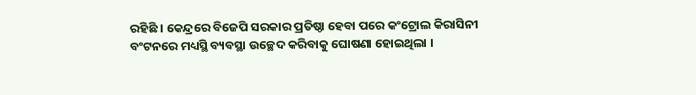ରହିଛି । କେନ୍ଦ୍ରରେ ବିଜେପି ସରକାର ପ୍ରତିଷ୍ଠା ହେବା ପରେ କଂଟ୍ରୋଲ କିରାସିନୀ ବଂଟନରେ ମଧ୍ୟସ୍ଥି ବ୍ୟବସ୍ଥା ଉଚ୍ଛେଦ କରିବାକୁ ଘୋଷଣା ହୋଇଥିଲା ।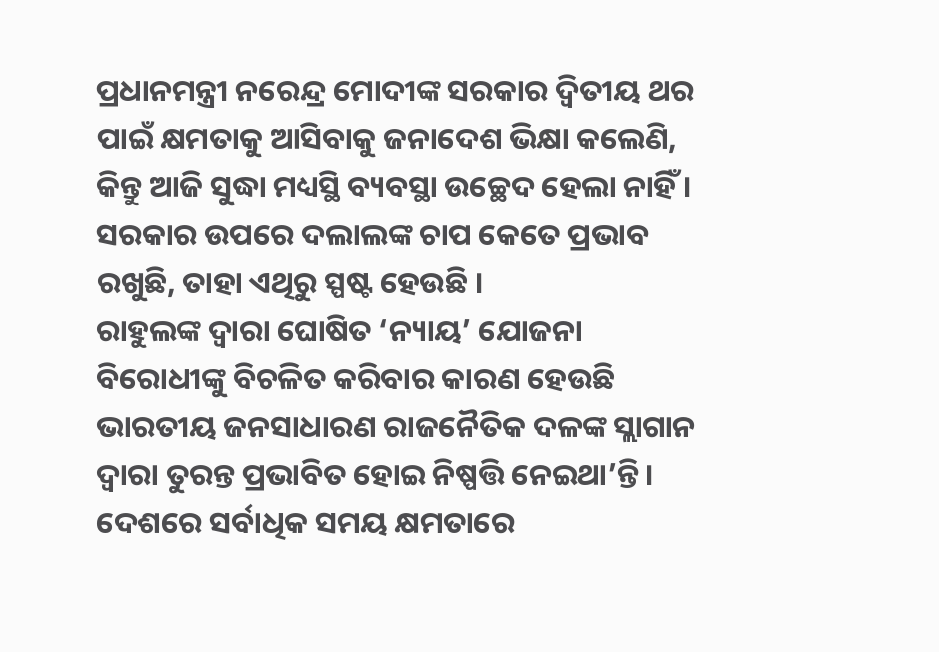ପ୍ରଧାନମନ୍ତ୍ରୀ ନରେନ୍ଦ୍ର ମୋଦୀଙ୍କ ସରକାର ଦ୍ୱିତୀୟ ଥର ପାଇଁ କ୍ଷମତାକୁ ଆସିବାକୁ ଜନାଦେଶ ଭିକ୍ଷା କଲେଣି, କିନ୍ତୁ ଆଜି ସୁଦ୍ଧା ମଧ୍ୟସ୍ଥି ବ୍ୟବସ୍ଥା ଉଚ୍ଛେଦ ହେଲା ନାହିଁ । ସରକାର ଉପରେ ଦଲାଲଙ୍କ ଚାପ କେତେ ପ୍ରଭାବ ରଖୁଛି, ତାହା ଏଥିରୁ ସ୍ପଷ୍ଟ ହେଉଛି ।
ରାହୁଲଙ୍କ ଦ୍ୱାରା ଘୋଷିତ ‘ନ୍ୟାୟ’ ଯୋଜନା ବିରୋଧୀଙ୍କୁ ବିଚଳିତ କରିବାର କାରଣ ହେଉଛି ଭାରତୀୟ ଜନସାଧାରଣ ରାଜନୈତିକ ଦଳଙ୍କ ସ୍ଲାଗାନ ଦ୍ୱାରା ତୁରନ୍ତ ପ୍ରଭାବିତ ହୋଇ ନିଷ୍ପତ୍ତି ନେଇଥା’ନ୍ତି । ଦେଶରେ ସର୍ବାଧିକ ସମୟ କ୍ଷମତାରେ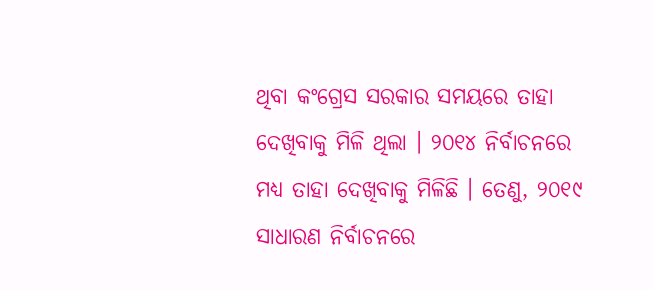ଥିବା କଂଗ୍ରେସ ସରକାର ସମୟରେ ତାହା ଦେଖିବାକୁ ମିଳି ଥିଲା । ୨୦୧୪ ନିର୍ବାଚନରେ ମଧ୍ୟ ତାହା ଦେଖିବାକୁ ମିଳିଛି । ତେଣୁ, ୨୦୧୯ ସାଧାରଣ ନିର୍ବାଚନରେ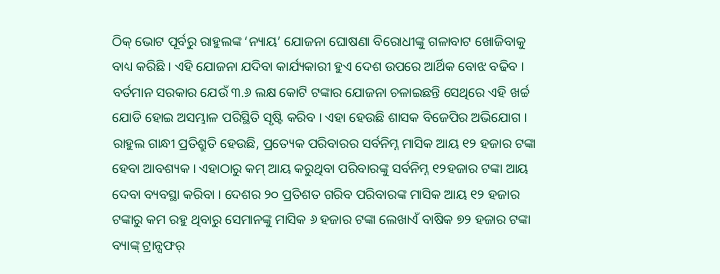ଠିକ୍ ଭୋଟ ପୂର୍ବରୁ ରାହୁଲଙ୍କ ‘ନ୍ୟାୟ’ ଯୋଜନା ଘୋଷଣା ବିରୋଧୀଙ୍କୁ ଗଳାବାଟ ଖୋଜିବାକୁ ବାଧ୍ୟ କରିଛି । ଏହି ଯୋଜନା ଯଦିବା କାର୍ଯ୍ୟକାରୀ ହୁଏ ଦେଶ ଉପରେ ଆର୍ଥିକ ବୋଝ ବଢିବ । ବର୍ତମାନ ସରକାର ଯେଉଁ ୩.୬ ଲକ୍ଷ କୋଟି ଟଙ୍କାର ଯୋଜନା ଚଳାଇଛନ୍ତି ସେଥିରେ ଏହି ଖର୍ଚ୍ଚ ଯୋଡି ହୋଇ ଅସମ୍ଭାଳ ପରିସ୍ଥିତି ସୃଷ୍ଟି କରିବ । ଏହା ହେଉଛି ଶାସକ ବିଜେପିର ଅଭିଯୋଗ । ରାହୁଲ ଗାନ୍ଧୀ ପ୍ରତିଶ୍ରୁତି ହେଉଛି, ପ୍ରତ୍ୟେକ ପରିବାରର ସର୍ବନିମ୍ନ ମାସିକ ଆୟ ୧୨ ହଜାର ଟଙ୍କା ହେବା ଆବଶ୍ୟକ । ଏହାଠାରୁ କମ୍ ଆୟ କରୁଥିବା ପରିବାରଙ୍କୁ ସର୍ବନିମ୍ନ ୧୨ହଜାର ଟଙ୍କା ଆୟ ଦେବା ବ୍ୟବସ୍ଥା କରିବା । ଦେଶର ୨୦ ପ୍ରତିଶତ ଗରିବ ପରିବାରଙ୍କ ମାସିକ ଆୟ ୧୨ ହଜାର ଟଙ୍କାରୁ କମ ରହୁ ଥିବାରୁ ସେମାନଙ୍କୁ ମାସିକ ୬ ହଜାର ଟଙ୍କା ଲେଖାଏଁ ବାଷିକ ୭୨ ହଜାର ଟଙ୍କା ବ୍ୟାଙ୍କ୍ ଟ୍ରାନ୍ସଫର୍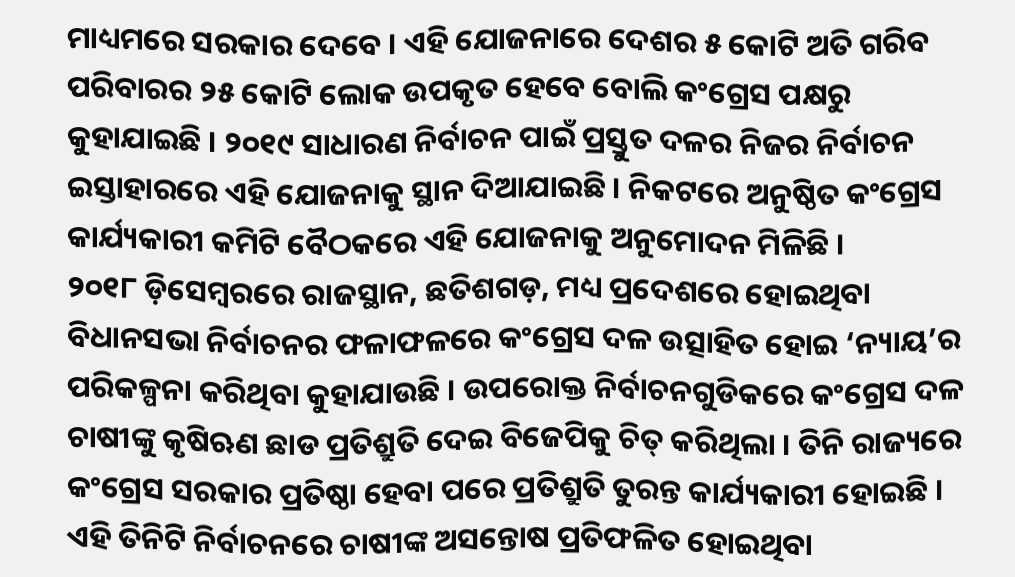ମାଧ୍ୟମରେ ସରକାର ଦେବେ । ଏହି ଯୋଜନାରେ ଦେଶର ୫ କୋଟି ଅତି ଗରିବ ପରିବାରର ୨୫ କୋଟି ଲୋକ ଉପକୃତ ହେବେ ବୋଲି କଂଗ୍ରେସ ପକ୍ଷରୁ କୁହାଯାଇଛି । ୨୦୧୯ ସାଧାରଣ ନିର୍ବାଚନ ପାଇଁ ପ୍ରସ୍ତୁତ ଦଳର ନିଜର ନିର୍ବାଚନ ଇସ୍ତାହାରରେ ଏହି ଯୋଜନାକୁ ସ୍ଥାନ ଦିଆଯାଇଛି । ନିକଟରେ ଅନୁଷ୍ଠିତ କଂଗ୍ରେସ କାର୍ଯ୍ୟକାରୀ କମିଟି ବୈଠକରେ ଏହି ଯୋଜନାକୁ ଅନୁମୋଦନ ମିଳିଛି ।
୨୦୧୮ ଡ଼ିସେମ୍ବରରେ ରାଜସ୍ଥାନ, ଛତିଶଗଡ଼, ମଧ୍ୟ ପ୍ରଦେଶରେ ହୋଇଥିବା ବିଧାନସଭା ନିର୍ବାଚନର ଫଳାଫଳରେ କଂଗ୍ରେସ ଦଳ ଉତ୍ସାହିତ ହୋଇ ‘ନ୍ୟାୟ’ର ପରିକଳ୍ପନା କରିଥିବା କୁହାଯାଉଛି । ଉପରୋକ୍ତ ନିର୍ବାଚନଗୁଡିକରେ କଂଗ୍ରେସ ଦଳ ଚାଷୀଙ୍କୁ କୃଷିଋଣ ଛାଡ ପ୍ରତିଶ୍ରୁତି ଦେଇ ବିଜେପିକୁ ଚିତ୍ କରିଥିଲା । ତିନି ରାଜ୍ୟରେ କଂଗ୍ରେସ ସରକାର ପ୍ରତିଷ୍ଠା ହେବା ପରେ ପ୍ରତିଶ୍ରୁତି ତୁରନ୍ତ କାର୍ଯ୍ୟକାରୀ ହୋଇଛି । ଏହି ତିନିଟି ନିର୍ବାଚନରେ ଚାଷୀଙ୍କ ଅସନ୍ତୋଷ ପ୍ରତିଫଳିତ ହୋଇଥିବା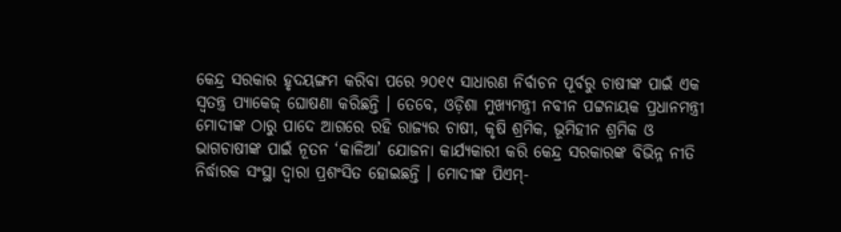କେନ୍ଦ୍ର ସରକାର ହୃଦୟଙ୍ଗମ କରିବା ପରେ ୨୦୧୯ ସାଧାରଣ ନିର୍ବାଚନ ପୂର୍ବରୁ ଚାଷୀଙ୍କ ପାଇଁ ଏକ ସ୍ୱତନ୍ତ୍ର ପ୍ୟାକେଜ୍ ଘୋଷଣା କରିଛନ୍ତି । ତେବେ, ଓଡ଼ିଶା ମୁଖ୍ୟମନ୍ତ୍ରୀ ନବୀନ ପଟ୍ଟନାୟକ ପ୍ରଧାନମନ୍ତ୍ରୀ ମୋଦୀଙ୍କ ଠାରୁ ପାଦେ ଆଗରେ ରହି ରାଜ୍ୟର ଚାଷୀ, କୃଷି ଶ୍ରମିକ, ଭୂମିହୀନ ଶ୍ରମିକ ଓ ଭାଗଚାଷୀଙ୍କ ପାଇଁ ନୂତନ ‘କାଳିଆ’ ଯୋଜନା କାର୍ଯ୍ୟକାରୀ କରି କେନ୍ଦ୍ର ସରକାରଙ୍କ ବିଭିନ୍ନ ନୀତି ନିର୍ଦ୍ଧାରକ ସଂସ୍ଥା ଦ୍ୱାରା ପ୍ରଶଂସିତ ହୋଇଛନ୍ତି । ମୋଦୀଙ୍କ ପିଏମ୍-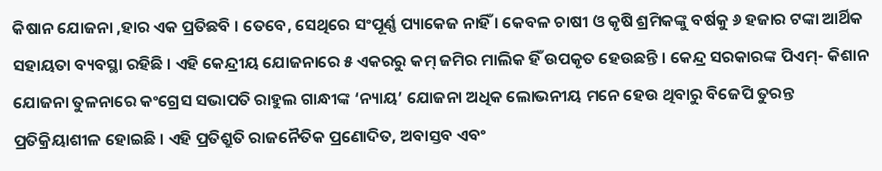କିଷାନ ଯୋଜନା ,ହାର ଏକ ପ୍ରତିଛବି । ତେବେ, ସେଥିରେ ସଂପୂର୍ଣ୍ଣ ପ୍ୟାକେଜ ନାହିଁ । କେବଳ ଚାଷୀ ଓ କୃଷି ଶ୍ରମିକଙ୍କୁ ବର୍ଷକୁ ୬ ହଜାର ଟଙ୍କା ଆର୍ଥିକ ସହାୟତା ବ୍ୟବସ୍ଥା ରହିଛି । ଏହି କେନ୍ଦ୍ରୀୟ ଯୋଜନାରେ ୫ ଏକରରୁ କମ୍ ଜମିର ମାଲିକ ହିଁ ଉପକୃତ ହେଉଛନ୍ତି । କେନ୍ଦ୍ର ସରକାରଙ୍କ ପିଏମ୍- କିଶାନ ଯୋଜନା ତୁଳନାରେ କଂଗ୍ରେସ ସଭାପତି ରାହୁଲ ଗାନ୍ଧୀଙ୍କ ‘ନ୍ୟାୟ’ ଯୋଜନା ଅଧିକ ଲୋଭନୀୟ ମନେ ହେଉ ଥିବାରୁ ବିଜେପି ତୁରନ୍ତ ପ୍ରତିକ୍ରିୟାଶୀଳ ହୋଇଛି । ଏହି ପ୍ରତିଶ୍ରୁତି ରାଜନୈତିକ ପ୍ରଣୋଦିତ, ଅବାସ୍ତବ ଏବଂ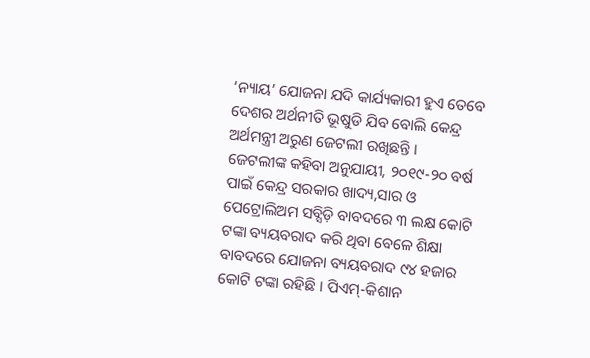‘ନ୍ୟାୟ’ ଯୋଜନା ଯଦି କାର୍ଯ୍ୟକାରୀ ହୁଏ ତେବେ ଦେଶର ଅର୍ଥନୀତି ଭୂଷୁଡି ଯିବ ବୋଲି କେନ୍ଦ୍ର ଅର୍ଥମନ୍ତ୍ରୀ ଅରୁଣ ଜେଟଲୀ ରଖିଛନ୍ତି ।
ଜେଟଲୀଙ୍କ କହିବା ଅନୁଯାୟୀ, ୨୦୧୯-୨୦ ବର୍ଷ ପାଇଁ କେନ୍ଦ୍ର ସରକାର ଖାଦ୍ୟ,ସାର ଓ ପେଟ୍ରୋଲିଅମ ସବ୍ସିଡ଼ି ବାବଦରେ ୩ ଲକ୍ଷ କୋଟି ଟଙ୍କା ବ୍ୟୟବରାଦ କରି ଥିବା ବେଳେ ଶିକ୍ଷା ବାବଦରେ ଯୋଜନା ବ୍ୟୟବରାଦ ୯୪ ହଜାର କୋଟି ଟଙ୍କା ରହିଛି । ପିଏମ୍-କିଶାନ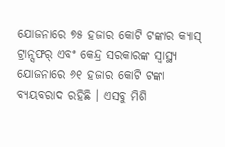ଯୋଜନାରେ ୭୫ ହଜାର କୋଟି ଟଙ୍କାର କ୍ୟାସ୍ ଟ୍ରାନ୍ସଫର୍ ଏବଂ କେନ୍ଦ୍ର ସରକାରଙ୍କ ସ୍ୱାସ୍ଥ୍ୟ ଯୋଜନାରେ ୬୧ ହଜାର କୋଟି ଟଙ୍କା ବ୍ୟୟବରାଦ ରହିଛି । ଏସବୁ ମିଶି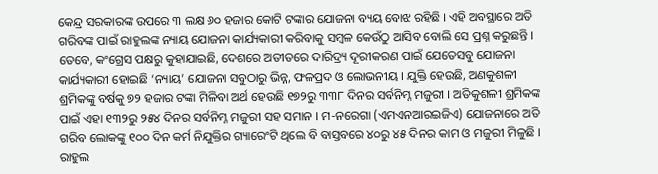କେନ୍ଦ୍ର ସରକାରଙ୍କ ଉପରେ ୩ ଲକ୍ଷ ୬୦ ହଜାର କୋଟି ଟଙ୍କାର ଯୋଜନା ବ୍ୟୟ ବୋଝ ରହିଛି । ଏହି ଅବସ୍ଥାରେ ଅତି ଗରିବଙ୍କ ପାଇଁ ରାହୁଲଙ୍କ ନ୍ୟାୟ ଯୋଜନା କାର୍ଯ୍ୟକାରୀ କରିବାକୁ ସମ୍ବଳ କେଉଁଠୁ ଆସିବ ବୋଲି ସେ ପ୍ରଶ୍ନ କରୁଛନ୍ତି । ତେବେ, କଂଗ୍ରେସ ପକ୍ଷରୁ କୁହାଯାଇଛି, ଦେଶରେ ଅତୀତରେ ଦାରିଦ୍ର୍ୟ ଦୂରୀକରଣ ପାଇଁ ଯେତେସବୁ ଯୋଜନା କାର୍ଯ୍ୟକାରୀ ହୋଇଛି ‘ନ୍ୟାୟ’ ଯୋଜନା ସବୁଠାରୁ ଭିନ୍ନ, ଫଳପ୍ରଦ ଓ ଲୋଭନୀୟ । ଯୁକ୍ତି ହେଉଛି, ଅଣକୁଶଳୀ ଶ୍ରମିକଙ୍କୁ ବର୍ଷକୁ ୭୨ ହଜାର ଟଙ୍କା ମିଳିବା ଅର୍ଥ ହେଉଛି ୧୭୨ରୁ ୩୩୮ ଦିନର ସର୍ବନିମ୍ନ ମଜୁରୀ । ଅତିକୁଶଳୀ ଶ୍ରମିକଙ୍କ ପାଇଁ ଏହା ୧୩୨ରୁ ୨୫୪ ଦିନର ସର୍ବନିମ୍ନ ମଜୁରୀ ସହ ସମାନ । ମ-ନରେଗା (ଏମଏନଆରଇଜିଏ) ଯୋଜନାରେ ଅତି ଗରିବ ଲୋକଙ୍କୁ ୧୦୦ ଦିନ କର୍ମ ନିଯୁକ୍ତିର ଗ୍ୟାରେଂଟି ଥିଲେ ବି ବାସ୍ତବରେ ୪୦ରୁ ୪୫ ଦିନର କାମ ଓ ମଜୁରୀ ମିଳୁଛି । ରାହୁଲ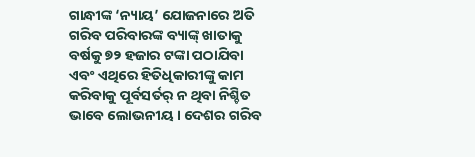ଗାନ୍ଧୀଙ୍କ ‘ନ୍ୟାୟ’ ଯୋଜନାରେ ଅତି ଗରିବ ପରିବାରଙ୍କ ବ୍ୟାଙ୍କ୍ ଖାତାକୁ ବର୍ଷକୁ ୭୨ ହଜାର ଟଙ୍କା ପଠାଯିବା ଏବଂ ଏଥିରେ ହିତିଧିକାରୀଙ୍କୁ କାମ କରିବାକୁ ପୂର୍ବସର୍ତର୍ ନ ଥିବା ନିଶ୍ଚିତ ଭାବେ ଲୋଭନୀୟ । ଦେଶର ଗରିବ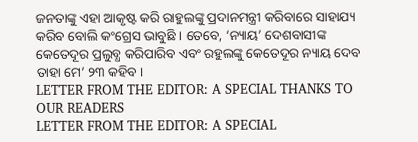ଜନତାଙ୍କୁ ଏହା ଆକୃଷ୍ଟ କରି ରାହୁଲଙ୍କୁ ପ୍ରଦାନମନ୍ତ୍ରୀ କରିବାରେ ସାହାଯ୍ୟ କରିବ ବୋଲି କଂଗ୍ରେସ ଭାବୁଛି । ତେବେ, ‘ନ୍ୟାୟ’ ଦେଶବାସୀଙ୍କ କେତେଦୂର ପ୍ରଲୁବ୍ଧ କରିପାରିବ ଏବଂ ରହୁଲଙ୍କୁ କେତେଦୂର ନ୍ୟାୟ ଦେବ ତାହା ମେ’ ୨୩ କହିବ ।
LETTER FROM THE EDITOR: A SPECIAL THANKS TO OUR READERS
LETTER FROM THE EDITOR: A SPECIAL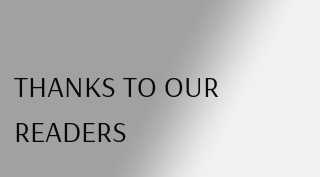THANKS TO OUR READERS